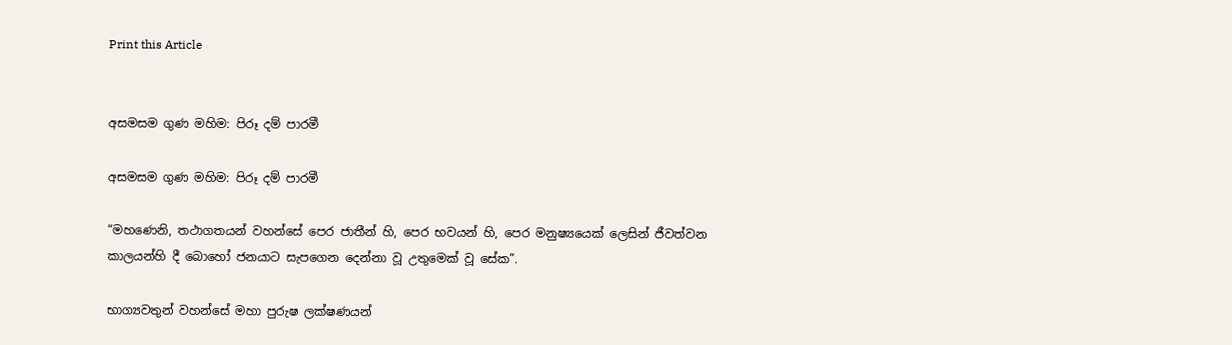Print this Article


අසමසම ගුණ මහිම: පිරූ දම් පාරමී

අසමසම ගුණ මහිම: පිරූ දම් පාරමී

“මහණෙනි, තථාගතයන් වහන්සේ පෙර ජාතීන් හි, පෙර භවයන් හි, පෙර මනුෂ්‍යයෙක් ලෙසින් ජීවත්වන කාලයන්හි දී බොහෝ ජනයාට සැපගෙන දෙන්නා වූ උතුමෙක් වූ සේක”.

භාග්‍යවතුන් වහන්සේ මහා පුරුෂ ලක්ෂණයන්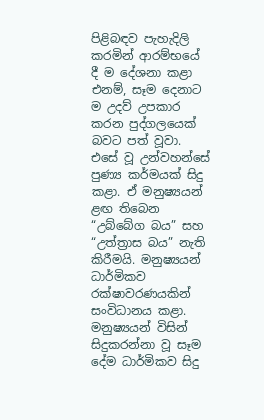පිළිබඳව පැහැදිලි කරමින් ආරම්භයේ දී ම දේශනා කළා එනම්, සෑම දෙනාට ම උදව් උපකාර කරන පුද්ගලයෙක් බවට පත් වූවා. එසේ වූ උන්වහන්සේ පුණ්‍ය කර්මයක් සිදු කළා. ඒ මනුෂ්‍යයන් ළඟ තිබෙන “උබ්බේග බය” සහ “උත්ත්‍රාස බය” නැති කිරීමයි. මනුෂ්‍යයන් ධාර්මිකව රක්ෂාවරණයකින් සංවිධානය කළා. මනුෂ්‍යයන් විසින් සිදුකරන්නා වූ සෑම දේම ධාර්මිකව සිදු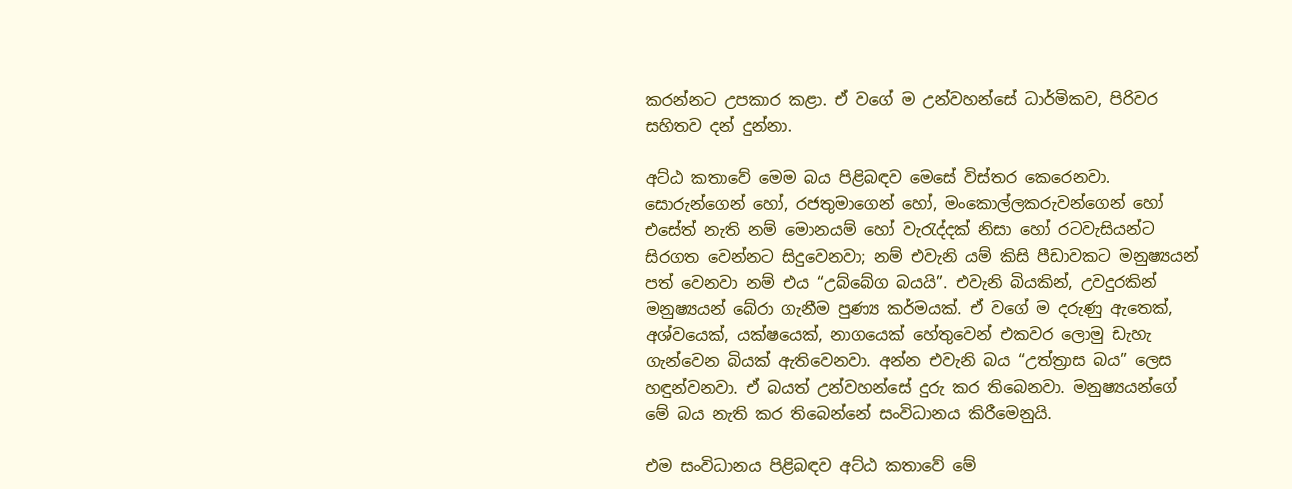කරන්නට උපකාර කළා. ඒ වගේ ම උන්වහන්සේ ධාර්මිකව, පිරිවර සහිතව දන් දුන්නා.

අට්ඨ කතාවේ මෙම බය පිළිබඳව මෙසේ විස්තර කෙරෙනවා. සොරුන්ගෙන් හෝ, රජතුමාගෙන් හෝ, මංකොල්ලකරුවන්ගෙන් හෝ එසේත් නැති නම් මොනයම් හෝ වැරැද්දක් නිසා හෝ රටවැසියන්ට සිරගත වෙන්නට සිදුවෙනවා; නම් එවැනි යම් කිසි පීඩාවකට මනුෂ්‍යයන් පත් වෙනවා නම් එය “උබ්බේග බයයි”. එවැනි බියකින්, උවදුරකින් මනුෂ්‍යයන් බේරා ගැනීම පුණ්‍ය කර්මයක්. ඒ වගේ ම දරුණු ඇතෙක්, අශ්වයෙක්, යක්ෂයෙක්, නාගයෙක් හේතුවෙන් එකවර ලොමු ඩැහැ ගැන්වෙන බියක් ඇතිවෙනවා. අන්න එවැනි බය “උත්ත්‍රාස බය” ලෙස හඳුන්වනවා. ඒ බයත් උන්වහන්සේ දුරු කර තිබෙනවා. මනුෂ්‍යයන්ගේ මේ බය නැති කර තිබෙන්නේ සංවිධානය කිරීමෙනුයි.

එම සංවිධානය පිළිබඳව අට්ඨ කතාවේ මේ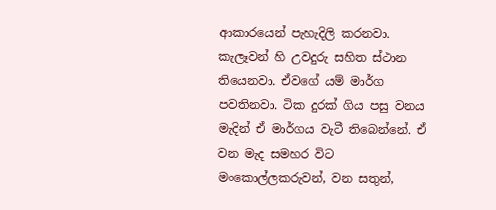ආකාරයෙන් පැහැදිලි කරනවා. කැලෑවන් හි උවදුරු සහිත ස්ථාන තියෙනවා. ඒවගේ යම් මාර්ග පවතිනවා. ටික දුරක් ගිය පසු වනය මැදින් ඒ මාර්ගය වැටී තිබෙන්නේ. ඒ වන මැද සමහර විට මංකොල්ලකරුවන්, වන සතුන්,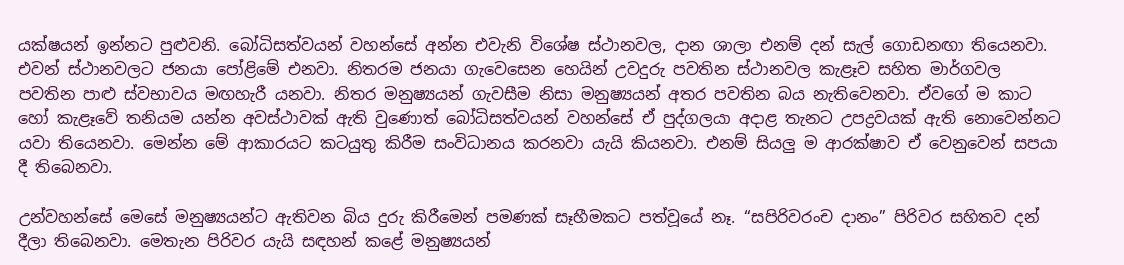යක්ෂයන් ඉන්නට පුළුවනි. බෝධිසත්වයන් වහන්සේ අන්න එවැනි විශේෂ ස්ථානවල, දාන ශාලා එනම් දන් සැල් ගොඩනඟා තියෙනවා. එවන් ස්ථානවලට ජනයා පෝළිමේ එනවා. නිතරම ජනයා ගැවෙසෙන හෙයින් උවදුරු පවතින ස්ථානවල කැළෑව සහිත මාර්ගවල පවතින පාළු ස්වභාවය මඟහැරී යනවා. නිතර මනුෂ්‍යයන් ගැවසීම නිසා මනුෂ්‍යයන් අතර පවතින බය නැතිවෙනවා. ඒවගේ ම කාට හෝ කැළෑවේ තනියම යන්න අවස්ථාවක් ඇති වුණොත් බෝධිසත්වයන් වහන්සේ ඒ පුද්ගලයා අදාළ තැනට උපද්‍රවයක් ඇති නොවෙන්නට යවා තියෙනවා. මෙන්න මේ ආකාරයට කටයුතු කිරීම සංවිධානය කරනවා යැයි කියනවා. එනම් සියලු ම ආරක්ෂාව ඒ වෙනුවෙන් සපයා දී තිබෙනවා.

උන්වහන්සේ මෙසේ මනුෂ්‍යයන්ට ඇතිවන බිය දුරු කිරීමෙන් පමණක් සෑහීමකට පත්වූයේ නෑ. “සපිරිවරංච දානං” පිරිවර සහිතව දන් දීලා තිබෙනවා. මෙතැන පිරිවර යැයි සඳහන් කළේ මනුෂ්‍යයන්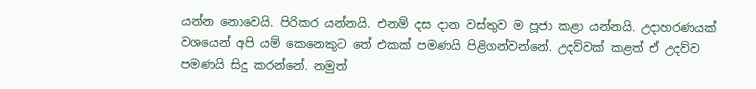යන්න නොවෙයි. පිරිකර යන්නයි. එනම් දස දාන වස්තුව ම පූජා කළා යන්නයි. උදාහරණයක් වශයෙන් අපි යම් කෙනෙකුට තේ එකක් පමණයි පිළිගන්වන්නේ. උදව්වක් කළත් ඒ උදව්ව පමණයි සිදු කරන්නේ. නමුත්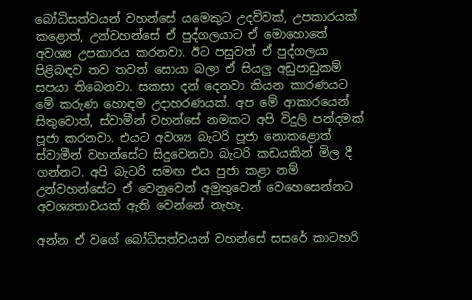බෝධිසත්වයන් වහන්සේ යමෙකුට උදව්වක්, උපකාරයක් කළොත්, උන්වහන්සේ ඒ පුද්ගලයාට ඒ මොහොතේ අවශ්‍ය උපකාරය කරනවා. ඊට පසුවත් ඒ පුද්ගලයා පිළිබඳව තව තවත් සොයා බලා ඒ සියලු අඩුපාඩුකම් සපයා තිබෙනවා. සකසා දන් දෙනවා කියන කාරණයට මේ කරුණ හොඳම උදාහරණයක්. අප මේ ආකාරයෙන් සිතුවොත්, ස්වාමීන් වහන්සේ නමකට අපි විදුලි පන්දමක් පූජා කරනවා. එයට අවශ්‍ය බැටරි පූජා නොකළොත් ස්වාමීන් වහන්සේට සිදුවෙනවා බැටරි කඩයකින් මිල දී ගන්නට. අපි බැටරි සමඟ එය පුජා කළා නම් උන්වහන්සේට ඒ වෙනුවෙන් අමුතුවෙන් වෙහෙසෙන්නට අවශ්‍යතාවයක් ඇති වෙන්නේ නැහැ.

අන්න ඒ වගේ බෝධිසත්වයන් වහන්සේ සසරේ කාටහරි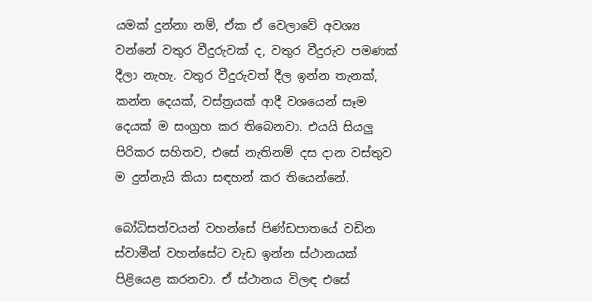යමක් දුන්නා නම්, ඒක ඒ වෙලාවේ අවශ්‍ය වන්නේ වතුර වීදුරුවක් ද, වතුර වීදුරුව පමණක් දීලා නැහැ. වතුර වීදුරුවත් දීල ඉන්න තැනක්, කන්න දෙයක්, වස්ත්‍රයක් ආදී වශයෙන් සෑම දෙයක් ම සංග්‍රහ කර තිබෙනවා. එයයි සියලු පිරිකර සහිතව, එසේ නැතිනම් දස දාන වස්තුව ම දුන්නැයි කියා සඳහන් කර තියෙන්නේ.

බෝධිසත්වයන් වහන්සේ පිණ්ඩපාතයේ වඩින ස්වාමීන් වහන්සේට වැඩ ඉන්න ස්ථානයක් පිළියෙළ කරනවා. ඒ ස්ථානය විලඳ එසේ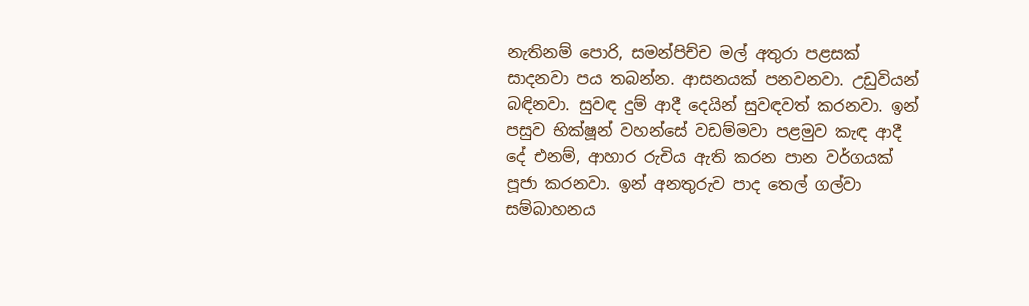නැතිනම් පොරි, සමන්පිච්ච මල් අතුරා පළසක් සාදනවා පය තබන්න. ආසනයක් පනවනවා. උඩුවියන් බඳිනවා. සුවඳ දුම් ආදී දෙයින් සුවඳවත් කරනවා. ඉන් පසුව භික්ෂූන් වහන්සේ වඩම්මවා පළමුව කැඳ ආදී දේ එනම්, ආහාර රුචිය ඇති කරන පාන වර්ගයක් පූජා කරනවා. ඉන් අනතුරුව පාද තෙල් ගල්වා සම්බාහනය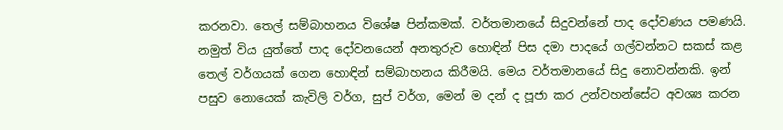කරනවා. තෙල් සම්බාහනය විශේෂ පින්කමක්. වර්තමානයේ සිදුවන්නේ පාද දෝවණය පමණයි. නමුත් විය යුත්තේ පාද දෝවනයෙන් අනතුරුව හොඳින් පිස දමා පාදයේ ගල්වන්නට සකස් කළ තෙල් වර්ගයක් ගෙන හොඳින් සම්බාහනය කිරීමයි. මෙය වර්තමානයේ සිදු නොවන්නකි. ඉන් පසුව නොයෙක් කැවිලි වර්ග, සුප් වර්ග, මෙන් ම දන් ද පූජා කර උන්වහන්සේට අවශ්‍ය කරන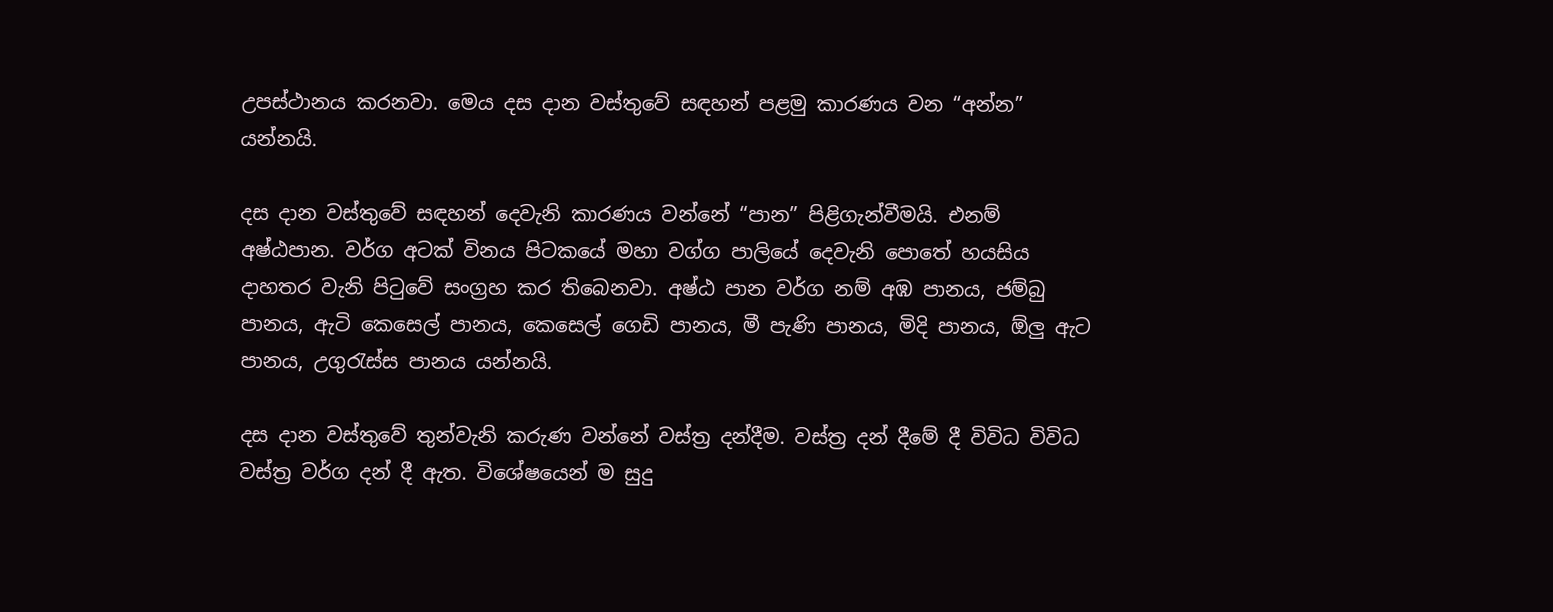උපස්ථානය කරනවා. මෙය දස දාන වස්තුවේ සඳහන් පළමු කාරණය වන “අන්න” යන්නයි.

දස දාන වස්තුවේ සඳහන් දෙවැනි කාරණය වන්නේ “පාන” පිළිගැන්වීමයි. එනම් අෂ්ඨපාන. වර්ග අටක් විනය පිටකයේ මහා වග්ග පාලියේ දෙවැනි පොතේ හයසිය දාහතර වැනි පිටුවේ සංග්‍රහ කර තිබෙනවා. අෂ්ඨ පාන වර්ග නම් අඹ පානය, ජම්බු පානය, ඇටි කෙසෙල් පානය, කෙසෙල් ගෙඩි පානය, මී පැණි පානය, මිදි පානය, ඕලු ඇට පානය, උගුරැස්ස පානය යන්නයි.

දස දාන වස්තුවේ තුන්වැනි කරුණ වන්නේ වස්ත්‍ර දන්දීම. වස්ත්‍ර දන් දීමේ දී විවිධ විවිධ වස්ත්‍ර වර්ග දන් දී ඇත. විශේෂයෙන් ම සුදු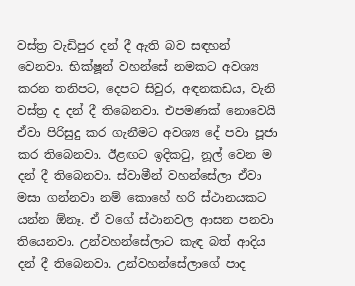වස්ත්‍ර වැඩිපුර දන් දී ඇති බව සඳහන් වෙනවා. භික්ෂූන් වහන්සේ නමකට අවශ්‍ය කරන තනිපට, දෙපට සිවුර, අඳනකඩය, වැනි වස්ත්‍ර ද දන් දී තිබෙනවා. එපමණක් නොවෙයි ඒවා පිරිසුදු කර ගැනීමට අවශ්‍ය දේ පවා පූජා කර තිබෙනවා. ඊළඟට ඉදිකටු, නූල් වෙන ම දන් දී තිබෙනවා. ස්වාමීන් වහන්සේලා ඒවා මසා ගන්නවා නම් කොහේ හරි ස්ථානයකට යන්න ඕනෑ. ඒ වගේ ස්ථානවල ආසන පනවා තියෙනවා. උන්වහන්සේලාට කැඳ බත් ආදිය දන් දී තිබෙනවා. උන්වහන්සේලාගේ පාද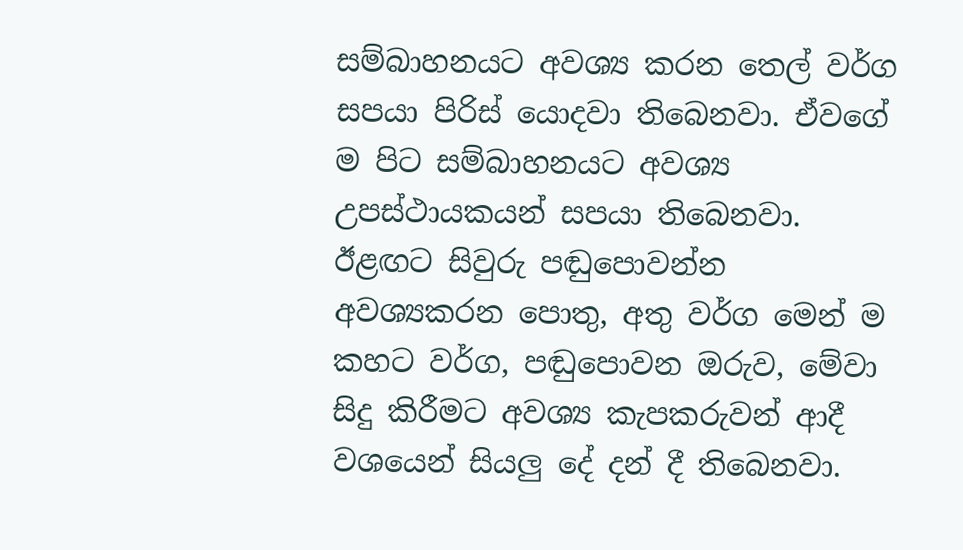සම්බාහනයට අවශ්‍ය කරන තෙල් වර්ග සපයා පිරිස් යොදවා තිබෙනවා. ඒවගේ ම පිට සම්බාහනයට අවශ්‍ය උපස්ථායකයන් සපයා තිබෙනවා. ඊළඟට සිවුරු පඬුපොවන්න අවශ්‍යකරන පොතු, අතු වර්ග මෙන් ම කහට වර්ග, පඬුපොවන ඔරුව, මේවා සිදු කිරීමට අවශ්‍ය කැපකරුවන් ආදී වශයෙන් සියලු දේ දන් දී තිබෙනවා.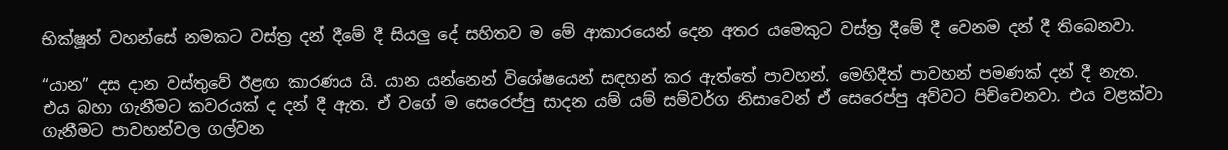භික්ෂූන් වහන්සේ නමකට වස්ත්‍ර දන් දීමේ දී සියලු දේ සහිතව ම මේ ආකාරයෙන් දෙන අතර යමෙකුට වස්ත්‍ර දීමේ දී වෙනම දන් දී තිබෙනවා.

“යාන” දස දාන වස්තුවේ ඊළඟ කාරණය යි. යාන යන්නෙන් විශේෂයෙන් සඳහන් කර ඇත්තේ පාවහන්. මෙහිදීත් පාවහන් පමණක් දන් දී නැත. එය බහා ගැනීමට කවරයක් ද දන් දී ඇත. ඒ වගේ ම සෙරෙප්පු සාදන යම් යම් සම්වර්ග නිසාවෙන් ඒ සෙරෙප්පු අව්වට පිච්චෙනවා. එය වළක්වා ගැනීමට පාවහන්වල ගල්වන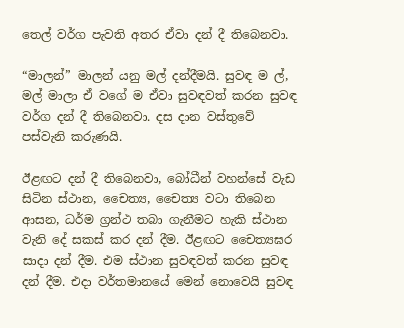තෙල් වර්ග පැවති අතර ඒවා දන් දී තිබෙනවා.

“මාලන්” මාලන් යනු මල් දන්දීමයි. සුවඳ ම ල්, මල් මාලා ඒ වගේ ම ඒවා සුවඳවත් කරන සුවඳ වර්ග දන් දී තිබෙනවා. දස දාන වස්තුවේ පස්වැනි කරුණයි.

ඊළඟට දන් දී තිබෙනවා, බෝධීන් වහන්සේ වැඩ සිටින ස්ථාන, චෛත්‍ය, චෛත්‍ය වටා තිබෙන ආසන, ධර්ම ග්‍රන්ථ තබා ගැනීමට හැකි ස්ථාන වැනි දේ සකස් කර දන් දීම. ඊළඟට චෛත්‍යඝර සාදා දන් දීම. එම ස්ථාන සුවඳවත් කරන සුවඳ දන් දීම. එදා වර්තමානයේ මෙන් නොවෙයි සුවඳ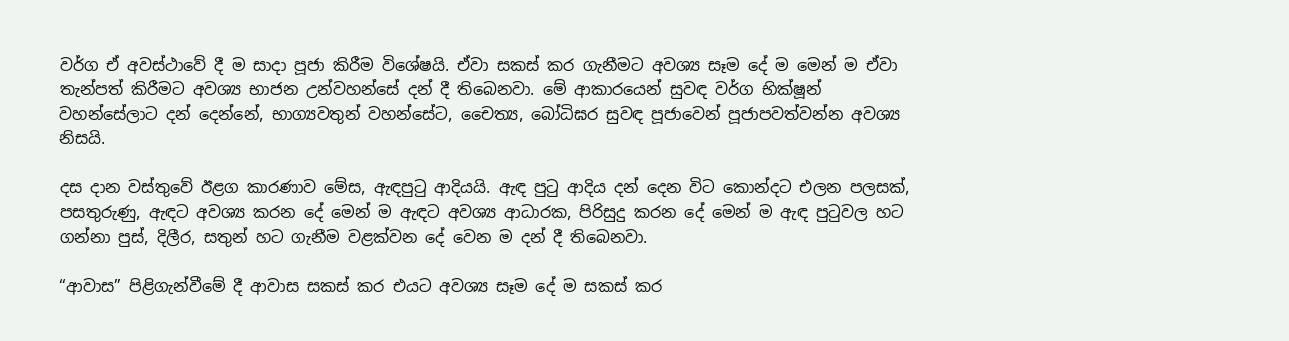වර්ග ඒ අවස්ථාවේ දී ම සාදා පූජා කිරීම විශේෂයි. ඒවා සකස් කර ගැනීමට අවශ්‍ය සෑම දේ ම මෙන් ම ඒවා තැන්පත් කිරීමට අවශ්‍ය භාජන උන්වහන්සේ දන් දී තිබෙනවා. මේ ආකාරයෙන් සුවඳ වර්ග භික්ෂූන් වහන්සේලාට දන් දෙන්නේ, භාග්‍යවතුන් වහන්සේට, චෛත්‍ය, බෝධිඝර සුවඳ පූජාවෙන් පූජාපවත්වන්න අවශ්‍ය නිසයි.

දස දාන වස්තුවේ ඊළග කාරණාව මේස, ඇඳපුටු ආදියයි. ඇඳ පුටු ආදිය දන් දෙන විට කොන්දට එලන පලසක්, පසතුරුණු, ඇඳට අවශ්‍ය කරන දේ මෙන් ම ඇඳට අවශ්‍ය ආධාරක, පිරිසුදු කරන දේ මෙන් ම ඇඳ පුටුවල හට ගන්නා පුස්, දිලීර, සතුන් හට ගැනීම වළක්වන දේ වෙන ම දන් දී තිබෙනවා.

“ආවාස” පිළිගැන්වීමේ දී ආවාස සකස් කර එයට අවශ්‍ය සෑම දේ ම සකස් කර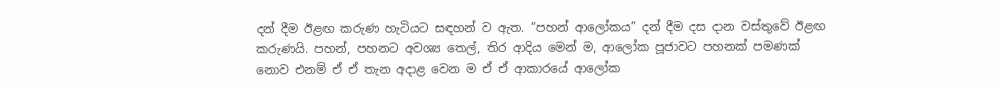දන් දීම ඊළඟ කරුණ හැටියට සඳහන් ව ඇත. “පහන් ආලෝකය” දන් දීම දස දාන වස්තුවේ ඊළඟ කරුණයි. පහන්, පහනට අවශ්‍ය තෙල්, තිර ආදිය මෙන් ම, ආලෝක පූජාවට පහනක් පමණක් නොව එනම් ඒ ඒ තැන අදාළ වෙන ම ඒ ඒ ආකාරයේ ආලෝක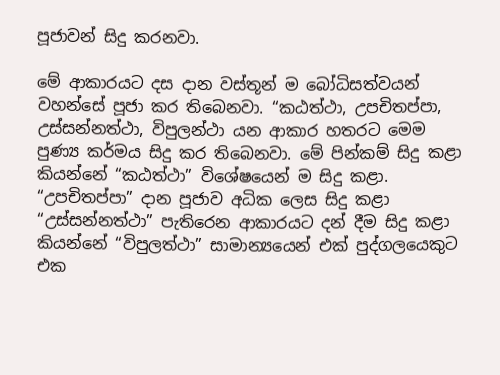පූජාවන් සිදු කරනවා.

මේ ආකාරයට දස දාන වස්තූන් ම බෝධිසත්වයන් වහන්සේ පූජා කර තිබෙනවා. “කඨත්ථා, උපචිතප්පා, උස්සන්නත්ථා, විපුලන්ථා යන ආකාර හතරට මෙම පුණ්‍ය කර්මය සිදු කර තිබෙනවා. මේ පින්කම් සිදු කළා කියන්නේ “කඨත්ථා” විශේෂයෙන් ම සිදු කළා. “උපචිතප්පා” දාන පූජාව අධික ලෙස සිදු කළා “උස්සන්නත්ථා” පැතිරෙන ආකාරයට දන් දීම සිදු කළා කියන්නේ “විපුලත්ථා” සාමාන්‍යයෙන් එක් පුද්ගලයෙකුට එක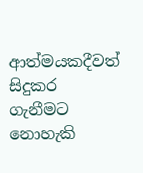ආත්මයකදීවත් සිදුකර ගැනීමට නොහැකි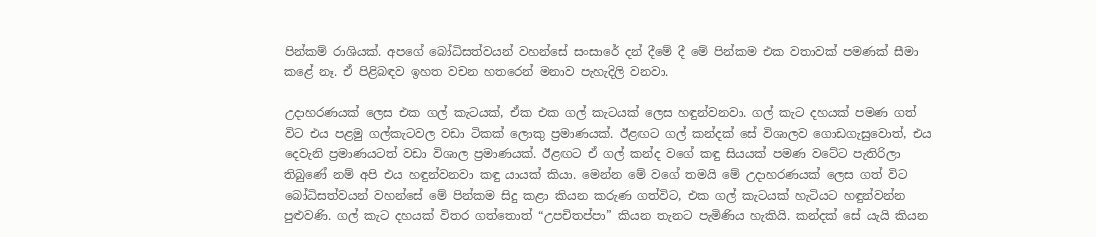පින්කම් රාශියක්. අපගේ බෝධිසත්වයන් වහන්සේ සංසාරේ දන් දීමේ දී මේ පින්කම එක වතාවක් පමණක් සීමා කළේ නෑ. ඒ පිළිබඳව ඉහත වචන හතරෙන් මනාව පැහැදිලි වනවා.

උදාහරණයක් ලෙස එක ගල් කැටයක්, ඒක එක ගල් කැටයක් ලෙස හඳුන්වනවා. ගල් කැට දහයක් පමණ ගත් විට එය පළමු ගල්කැටවල වඩා ටිකක් ලොකු ප්‍රමාණයක්. ඊළඟට ගල් කන්දක් සේ විශාලව ගොඩගැසුවොත්, එය දෙවැනි ප්‍රමාණයටත් වඩා විශාල ප්‍රමාණයක්. ඊළඟට ඒ ගල් කන්ද වගේ කඳු සියයක් පමණ වටේට පැතිරිලා තිබුණේ නම් අපි එය හඳුන්වනවා කඳු යායක් කියා. මෙන්න මේ වගේ තමයි මේ උදාහරණයක් ලෙස ගත් විට බෝධිසත්වයන් වහන්සේ මේ පින්කම සිදු කළා කියන කරුණ ගත්විට, එක ගල් කැටයක් හැටියට හඳුන්වන්න පුළුවණි. ගල් කැට දහයක් විතර ගත්තොත් “උපචිතප්පා” කියන තැනට පැමිණිය හැකියි. කන්දක් සේ යැයි කියන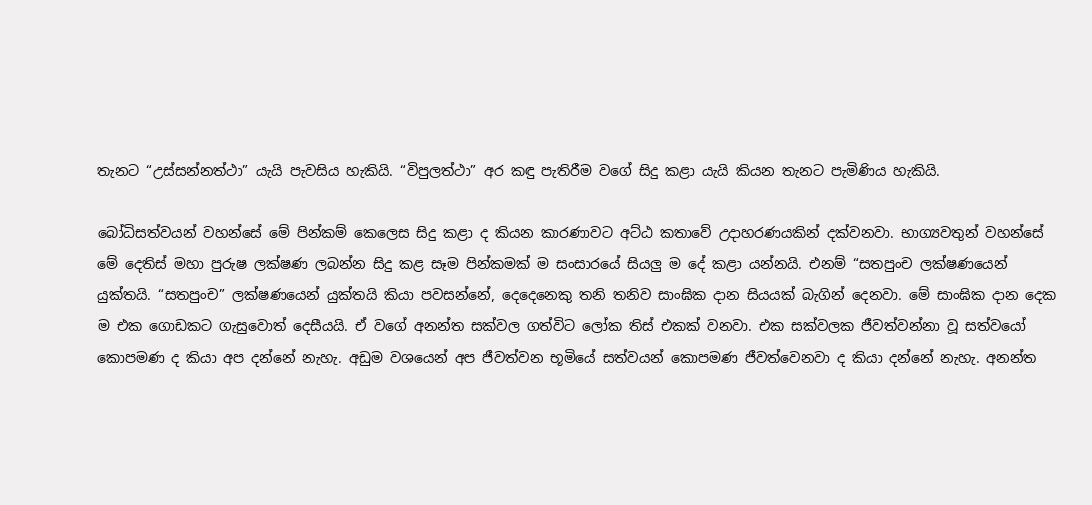තැනට “උස්සන්නත්ථා” යැයි පැවසිය හැකියි. “විපුලත්ථා” අර කඳු පැතිරීම වගේ සිදු කළා යැයි කියන තැනට පැමිණිය හැකියි.

බෝධිසත්වයන් වහන්සේ මේ පින්කම් කෙලෙස සිදු කළා ද කියන කාරණාවට අට්ඨ කතාවේ උදාහරණයකින් දක්වනවා. භාග්‍යවතුන් වහන්සේ මේ දෙතිස් මහා පුරුෂ ලක්ෂණ ලබන්න සිදු කළ සෑම පින්කමක් ම සංසාරයේ සියලු ම දේ කළා යන්නයි. එනම් “සතපුංච ලක්ෂණයෙන් යුක්තයි. “සතපුංච” ලක්ෂණයෙන් යුක්තයි කියා පවසන්නේ, දෙදෙනෙකු තනි තනිව සාංඝික දාන සියයක් බැගින් දෙනවා. මේ සාංඝික දාන දෙක ම එක ගොඩකට ගැසුවොත් දෙසීයයි. ඒ වගේ අනන්ත සක්වල ගත්විට ලෝක තිස් එකක් වනවා. එක සක්වලක ජීවත්වන්නා වූ සත්වයෝ කොපමණ ද කියා අප දන්නේ නැහැ. අඩුම වශයෙන් අප ජීවත්වන භූමියේ සත්වයන් කොපමණ ජීවත්වෙනවා ද කියා දන්නේ නැහැ. අනන්ත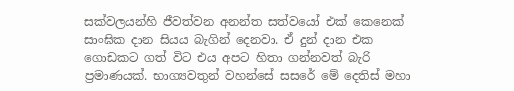සක්වලයන්හි ජීවත්වන අනන්ත සත්වයෝ එක් කෙනෙක් සාංඝික දාන සියය බැගින් දෙනවා. ඒ දුන් දාන එක ගොඩකට ගත් විට එය අපට හිතා ගන්නවත් බැරි ප්‍රමාණයක්. භාග්‍යවතුන් වහන්සේ සසරේ මේ දෙතිස් මහා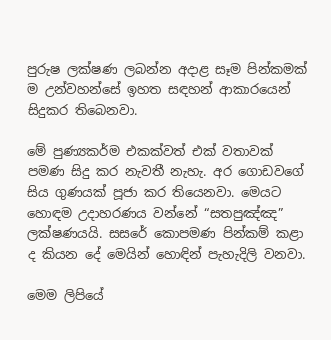පුරුෂ ලක්ෂණ ලබන්න අදාළ සෑම පින්කමක් ම උන්වහන්සේ ඉහත සඳහන් ආකාරයෙන් සිදුකර තිබෙනවා.

මේ පුණ්‍යකර්ම එකක්වත් එක් වතාවක් පමණ සිදු කර නැවතී නැහැ. අර ගොඩවගේ සිය ගුණයක් පූජා කර තියෙනවා. මෙයට හොඳම උදාහරණය වන්නේ “සතපුඤ්ඤ” ලක්ෂණයයි. සසරේ කොපමණ පින්කම් කළා ද කියන දේ මෙයින් හොඳින් පැහැදිලි වනවා.

මෙම ලිපියේ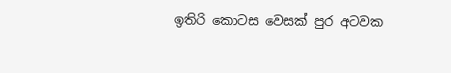ඉතිරි කොටස වෙසක් පුර අටවක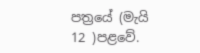පත්‍රයේ (මැයි 12 )පළවේ.